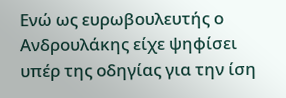Ενώ ως ευρωβουλευτής ο Ανδρουλάκης είχε ψηφίσει υπέρ της οδηγίας για την ίση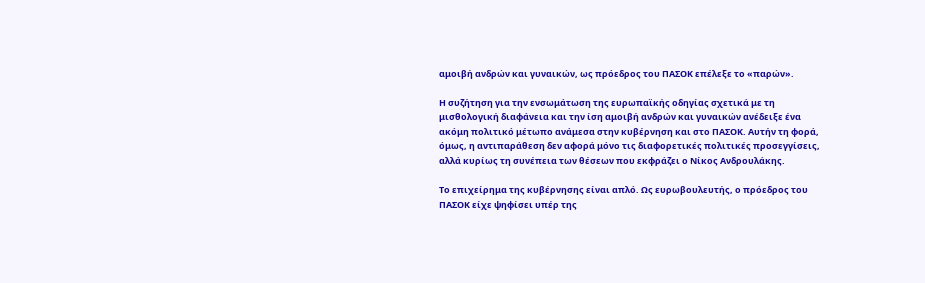αμοιβή ανδρών και γυναικών, ως πρόεδρος του ΠΑΣΟΚ επέλεξε το «παρών».

Η συζήτηση για την ενσωμάτωση της ευρωπαϊκής οδηγίας σχετικά με τη μισθολογική διαφάνεια και την ίση αμοιβή ανδρών και γυναικών ανέδειξε ένα ακόμη πολιτικό μέτωπο ανάμεσα στην κυβέρνηση και στο ΠΑΣΟΚ. Αυτήν τη φορά, όμως, η αντιπαράθεση δεν αφορά μόνο τις διαφορετικές πολιτικές προσεγγίσεις, αλλά κυρίως τη συνέπεια των θέσεων που εκφράζει ο Νίκος Ανδρουλάκης.

Το επιχείρημα της κυβέρνησης είναι απλό. Ως ευρωβουλευτής, ο πρόεδρος του ΠΑΣΟΚ είχε ψηφίσει υπέρ της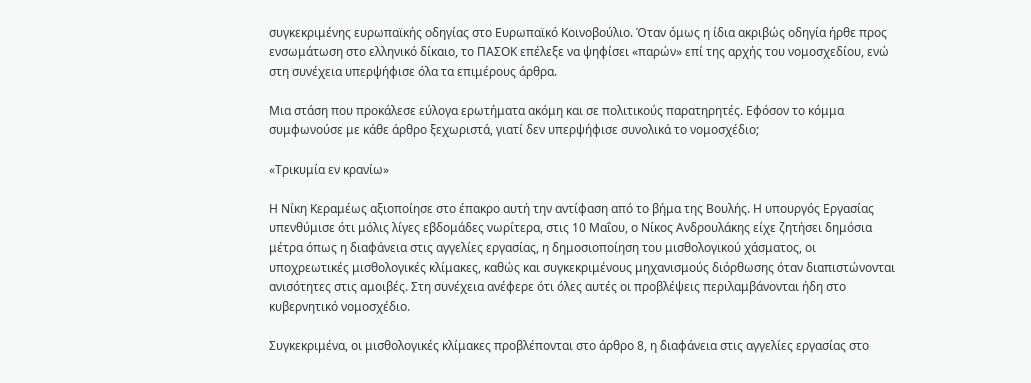συγκεκριμένης ευρωπαϊκής οδηγίας στο Ευρωπαϊκό Κοινοβούλιο. Όταν όμως η ίδια ακριβώς οδηγία ήρθε προς ενσωμάτωση στο ελληνικό δίκαιο, το ΠΑΣΟΚ επέλεξε να ψηφίσει «παρών» επί της αρχής του νομοσχεδίου, ενώ στη συνέχεια υπερψήφισε όλα τα επιμέρους άρθρα.

Μια στάση που προκάλεσε εύλογα ερωτήματα ακόμη και σε πολιτικούς παρατηρητές. Εφόσον το κόμμα συμφωνούσε με κάθε άρθρο ξεχωριστά, γιατί δεν υπερψήφισε συνολικά το νομοσχέδιο;

«Τρικυμία εν κρανίω»

Η Νίκη Κεραμέως αξιοποίησε στο έπακρο αυτή την αντίφαση από το βήμα της Βουλής. Η υπουργός Εργασίας υπενθύμισε ότι μόλις λίγες εβδομάδες νωρίτερα, στις 10 Μαΐου, ο Νίκος Ανδρουλάκης είχε ζητήσει δημόσια μέτρα όπως η διαφάνεια στις αγγελίες εργασίας, η δημοσιοποίηση του μισθολογικού χάσματος, οι υποχρεωτικές μισθολογικές κλίμακες, καθώς και συγκεκριμένους μηχανισμούς διόρθωσης όταν διαπιστώνονται ανισότητες στις αμοιβές. Στη συνέχεια ανέφερε ότι όλες αυτές οι προβλέψεις περιλαμβάνονται ήδη στο κυβερνητικό νομοσχέδιο.

Συγκεκριμένα, οι μισθολογικές κλίμακες προβλέπονται στο άρθρο 8, η διαφάνεια στις αγγελίες εργασίας στο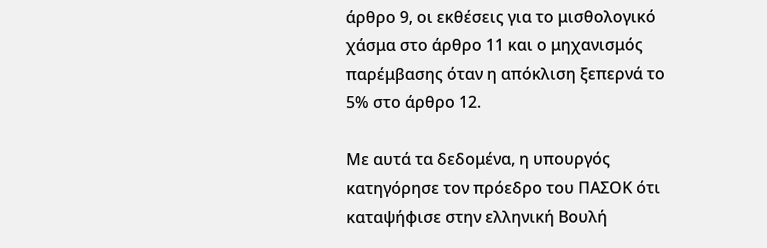άρθρο 9, οι εκθέσεις για το μισθολογικό χάσμα στο άρθρο 11 και ο μηχανισμός παρέμβασης όταν η απόκλιση ξεπερνά το 5% στο άρθρο 12.

Με αυτά τα δεδομένα, η υπουργός κατηγόρησε τον πρόεδρο του ΠΑΣΟΚ ότι καταψήφισε στην ελληνική Βουλή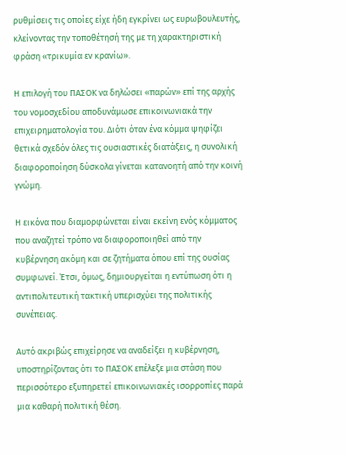ρυθμίσεις τις οποίες είχε ήδη εγκρίνει ως ευρωβουλευτής, κλείνοντας την τοποθέτησή της με τη χαρακτηριστική φράση «τρικυμία εν κρανίω».

Η επιλογή του ΠΑΣΟΚ να δηλώσει «παρών» επί της αρχής του νομοσχεδίου αποδυνάμωσε επικοινωνιακά την επιχειρηματολογία του. Διότι όταν ένα κόμμα ψηφίζει θετικά σχεδόν όλες τις ουσιαστικές διατάξεις, η συνολική διαφοροποίηση δύσκολα γίνεται κατανοητή από την κοινή γνώμη.

Η εικόνα που διαμορφώνεται είναι εκείνη ενός κόμματος που αναζητεί τρόπο να διαφοροποιηθεί από την κυβέρνηση ακόμη και σε ζητήματα όπου επί της ουσίας συμφωνεί. Έτσι, όμως, δημιουργείται η εντύπωση ότι η αντιπολιτευτική τακτική υπερισχύει της πολιτικής συνέπειας.

Αυτό ακριβώς επιχείρησε να αναδείξει η κυβέρνηση, υποστηρίζοντας ότι το ΠΑΣΟΚ επέλεξε μια στάση που περισσότερο εξυπηρετεί επικοινωνιακές ισορροπίες παρά μια καθαρή πολιτική θέση.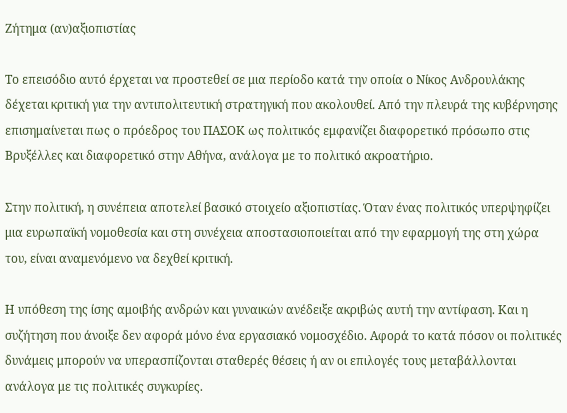Ζήτημα (αν)αξιοπιστίας

Το επεισόδιο αυτό έρχεται να προστεθεί σε μια περίοδο κατά την οποία ο Νίκος Ανδρουλάκης δέχεται κριτική για την αντιπολιτευτική στρατηγική που ακολουθεί. Από την πλευρά της κυβέρνησης επισημαίνεται πως ο πρόεδρος του ΠΑΣΟΚ ως πολιτικός εμφανίζει διαφορετικό πρόσωπο στις Βρυξέλλες και διαφορετικό στην Αθήνα, ανάλογα με το πολιτικό ακροατήριο.

Στην πολιτική, η συνέπεια αποτελεί βασικό στοιχείο αξιοπιστίας. Όταν ένας πολιτικός υπερψηφίζει μια ευρωπαϊκή νομοθεσία και στη συνέχεια αποστασιοποιείται από την εφαρμογή της στη χώρα του, είναι αναμενόμενο να δεχθεί κριτική.

Η υπόθεση της ίσης αμοιβής ανδρών και γυναικών ανέδειξε ακριβώς αυτή την αντίφαση. Και η συζήτηση που άνοιξε δεν αφορά μόνο ένα εργασιακό νομοσχέδιο. Αφορά το κατά πόσον οι πολιτικές δυνάμεις μπορούν να υπερασπίζονται σταθερές θέσεις ή αν οι επιλογές τους μεταβάλλονται ανάλογα με τις πολιτικές συγκυρίες.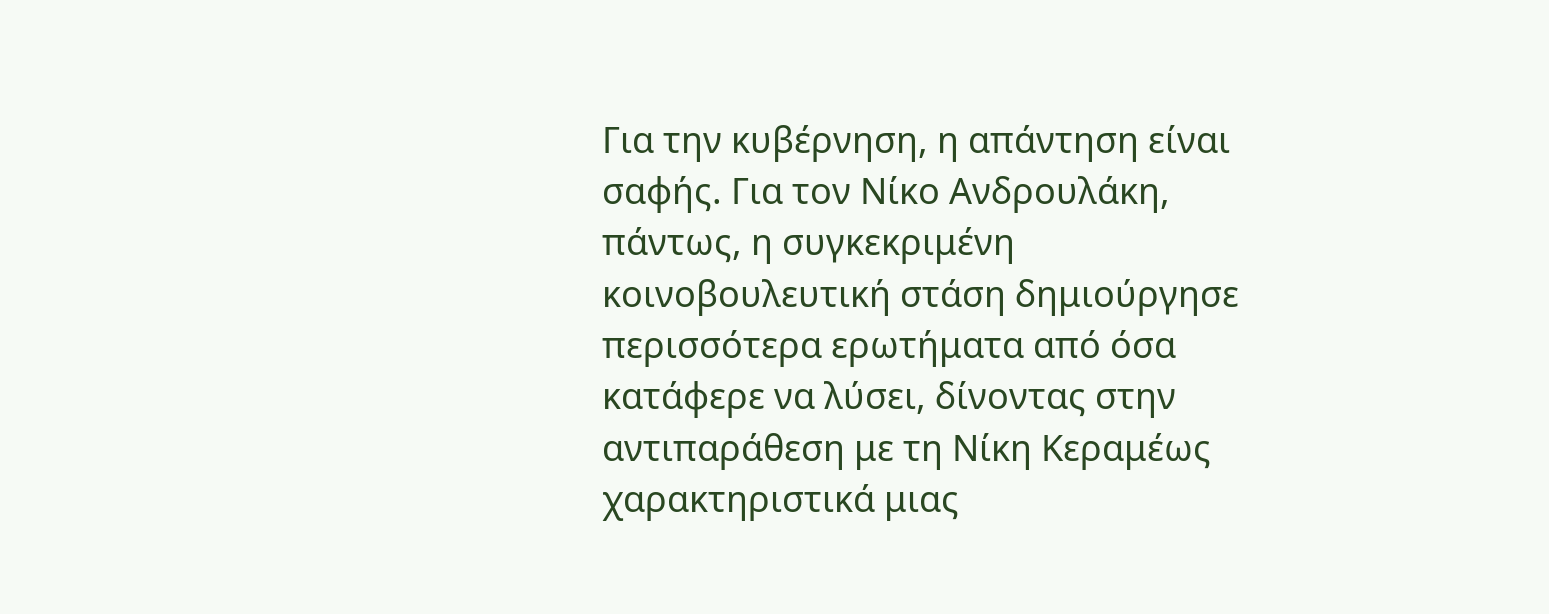Για την κυβέρνηση, η απάντηση είναι σαφής. Για τον Νίκο Ανδρουλάκη, πάντως, η συγκεκριμένη κοινοβουλευτική στάση δημιούργησε περισσότερα ερωτήματα από όσα κατάφερε να λύσει, δίνοντας στην αντιπαράθεση με τη Νίκη Κεραμέως χαρακτηριστικά μιας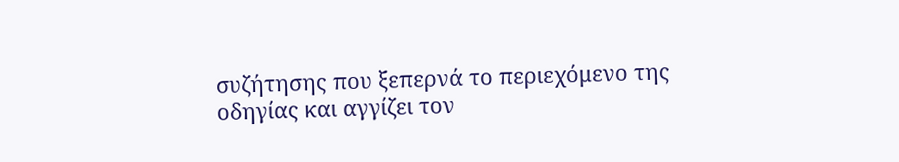συζήτησης που ξεπερνά το περιεχόμενο της οδηγίας και αγγίζει τον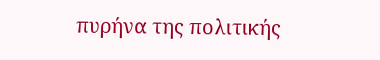πυρήνα της πολιτικής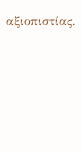αξιοπιστίας.